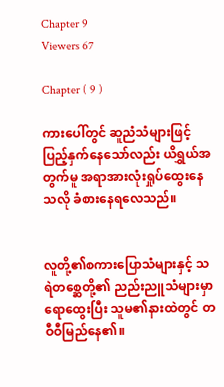Chapter 9
Viewers 67

Chapter ( 9 )

ကားပေါ်တွင် ဆူညံသံများဖြင့် ပြည့်နှက်နေသော်လည်း ယိရွှယ်အတွက်မူ အရာအားလုံးရှုပ်ထွေးနေသလို ခံစားနေရလေသည်။


လူတို့၏စကားပြောသံများနှင့် သရဲတစ္ဆေတို့၏ ညည်းညူသံများမှာရောထွေးပြီး သူမ၏နားထဲတွင် တဝီဝီမြည်နေ၏။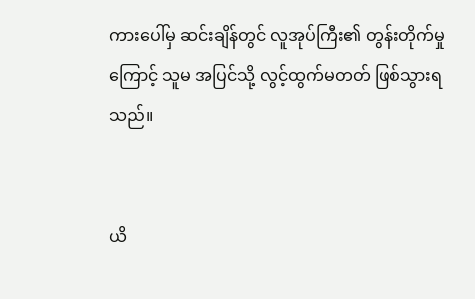ကားပေါ်မှ ဆင်းချိန်တွင် လူအုပ်ကြီး၏ တွန်းတိုက်မှုကြောင့် သူမ အပြင်သို့ လွင့်ထွက်မတတ် ဖြစ်သွားရသည်။


ယိ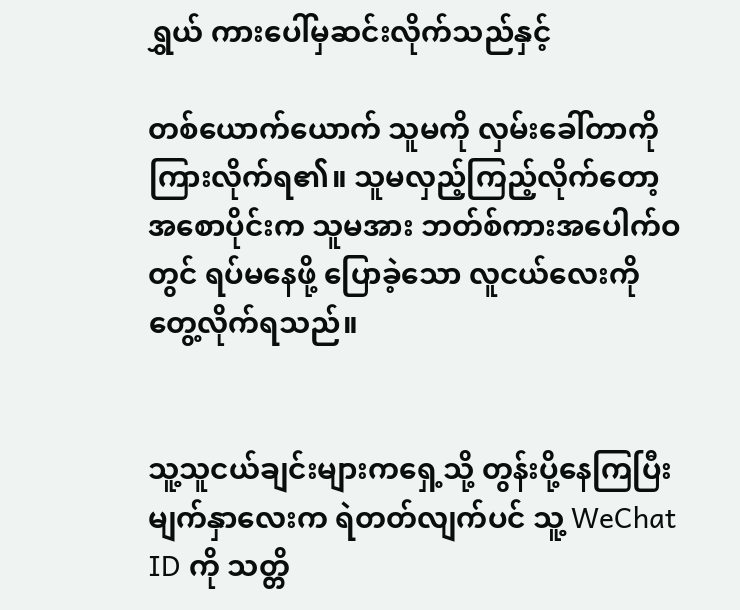ရွှယ် ကားပေါ်မှဆင်းလိုက်သည်နှင့်

တစ်ယောက်ယောက် သူမကို လှမ်းခေါ်တာကို ကြားလိုက်ရ၏။ သူမလှည့်ကြည့်လိုက်တော့ အစောပိုင်းက သူမအား ဘတ်စ်ကားအပေါက်ဝတွင် ရပ်မနေဖို့ ပြောခဲ့သော လူငယ်လေးကို တွေ့လိုက်ရသည်။


သူ့သူငယ်ချင်းများကရှေ့သို့ တွန်းပို့နေကြပြီး မျက်နှာလေးက ရဲတတ်လျက်ပင် သူ့ WeChat ID ကို သတ္တိ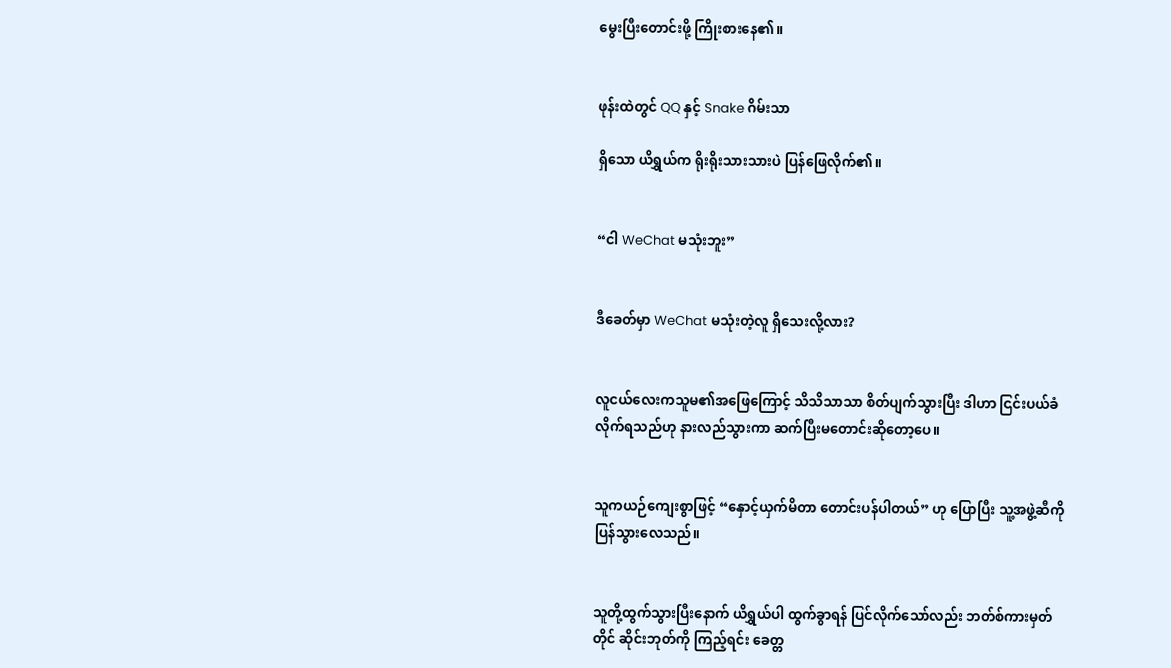မွေးပြီးတောင်းဖို့ ကြိုးစားနေ၏။


ဖုန်းထဲတွင် QQ နှင့် Snake ဂိမ်းသာ

ရှိသော ယိရွှယ်က ရိုးရိုးသားသားပဲ ပြန်ဖြေလိုက်၏။


“ငါ WeChat မသုံးဘူး”


ဒီခေတ်မှာ WeChat မသုံးတဲ့လူ ရှိသေးလို့လား?


လူငယ်လေးကသူမ၏အဖြေကြောင့် သိသိသာသာ စိတ်ပျက်သွားပြီး ဒါဟာ ငြင်းပယ်ခံလိုက်ရသည်ဟု နားလည်သွားကာ ဆက်ပြီးမတောင်းဆိုတော့ပေ။


သူကယဉ်ကျေးစွာဖြင့် “နှောင့်ယှက်မိတာ တောင်းပန်ပါတယ်” ဟု ပြောပြီး သူ့အဖွဲ့ဆီကို ပြန်သွားလေသည်။


သူတို့ထွက်သွားပြီးနောက် ယိရွှယ်ပါ ထွက်ခွာရန် ပြင်လိုက်သော်လည်း ဘတ်စ်ကားမှတ်တိုင် ဆိုင်းဘုတ်ကို ကြည့်ရင်း ခေတ္တ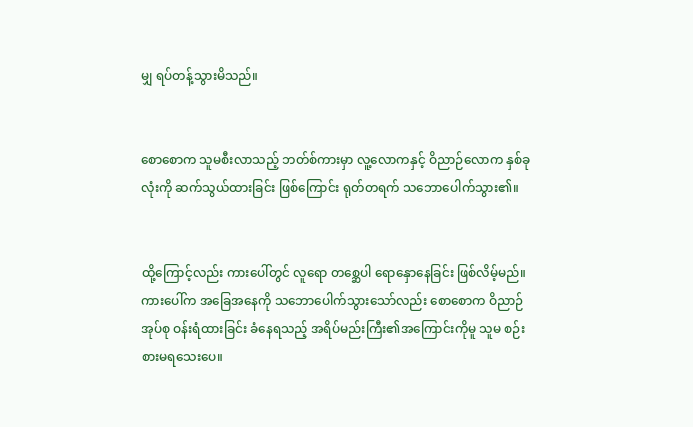မျှ ရပ်တန့်သွားမိသည်။


စောစောက သူမစီးလာသည့် ဘတ်စ်ကားမှာ လူ့လောကနှင့် ဝိညာဉ်လောက နှစ်ခုလုံးကို ဆက်သွယ်ထားခြင်း ဖြစ်ကြောင်း ရုတ်တရက် သဘောပေါက်သွား၏။


ထို့ကြောင့်လည်း ကားပေါ်တွင် လူရော တစ္ဆေပါ ရောနှောနေခြင်း ဖြစ်လိမ့်မည်။ ကားပေါ်က အခြေအနေကို သဘောပေါက်သွားသော်လည်း စောစောက ဝိညာဉ်အုပ်စု ဝန်းရံထားခြင်း ခံနေရသည့် အရိပ်မည်းကြီး၏အကြောင်းကိုမူ သူမ စဉ်းစားမရသေးပေ။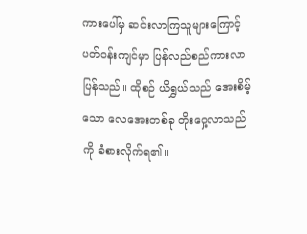ကားပေါ်မှ ဆင်းလာကြသူများကြောင့် ပတ်ဝန်းကျင်မှာ ပြန်လည်စည်ကားလာပြန်သည်။ ထိုစဉ် ယိရွှယ်သည် အေးစိမ့်သော လေအေးတစ်ခု တိုးဝှေ့လာသည်ကို ခံစားလိုက်ရ၏။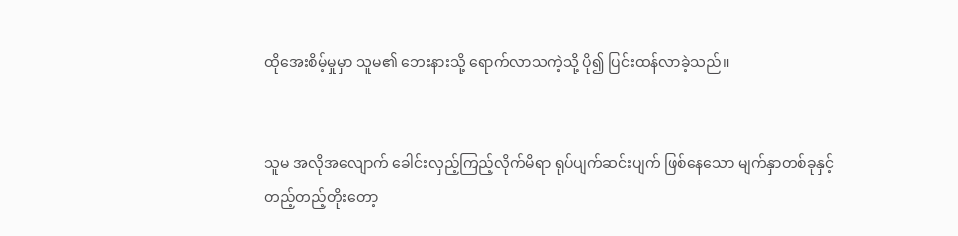ထိုအေးစိမ့်မှုမှာ သူမ၏ ဘေးနားသို့ ရောက်လာသကဲ့သို့ ပို၍ ပြင်းထန်လာခဲ့သည်။


သူမ အလိုအလျောက် ခေါင်းလှည့်ကြည့်လိုက်မိရာ ရုပ်ပျက်ဆင်းပျက် ဖြစ်နေသော မျက်နှာတစ်ခုနှင့် တည့်တည့်တိုးတော့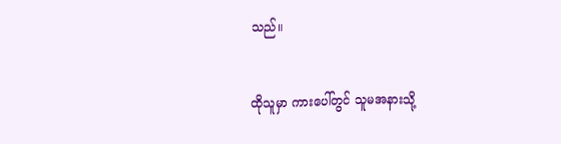သည်။


ထိုသူမှာ ကားပေါ်တွင် သူမအနားသို့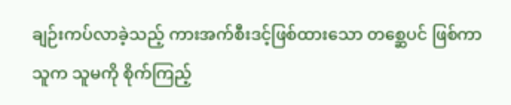ချဉ်းကပ်လာခဲ့သည့် ကားအက်စီးဒင့်ဖြစ်ထားသော တစ္ဆေပင် ဖြစ်ကာ သူက သူမကို စိုက်ကြည့်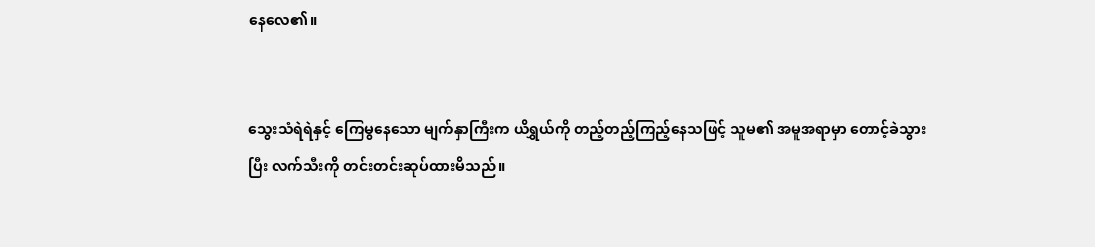နေလေ၏။


သွေးသံရဲရဲနှင့် ကြေမွနေသော မျက်နှာကြီးက ယိရွှယ်ကို တည့်တည့်ကြည့်နေသဖြင့် သူမ၏ အမူအရာမှာ တောင့်ခဲသွားပြီး လက်သီးကို တင်းတင်းဆုပ်ထားမိသည်။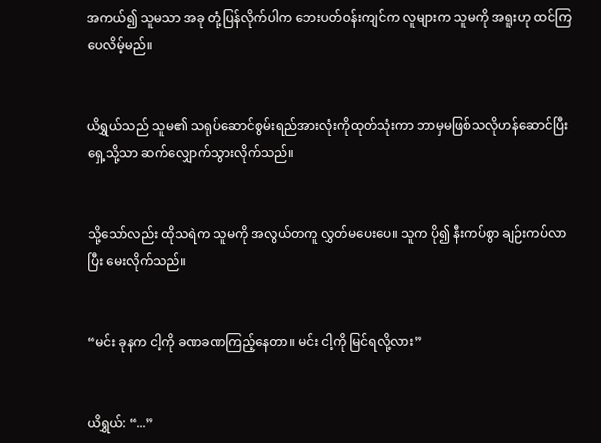အကယ်၍ သူမသာ အခု တုံ့ပြန်လိုက်ပါက ဘေးပတ်ဝန်းကျင်က လူများက သူမကို အရူးဟု ထင်ကြပေလိမ့်မည်။


ယိရွှယ်သည် သူမ၏ သရုပ်ဆောင်စွမ်းရည်အားလုံးကိုထုတ်သုံးကာ ဘာမှမဖြစ်သလိုဟန်ဆောင်ပြီး ရှေ့သို့သာ ဆက်လျှောက်သွားလိုက်သည်။


သို့သော်လည်း ထိုသရဲက သူမကို အလွယ်တကူ လွှတ်မပေးပေ။ သူက ပို၍ နီးကပ်စွာ ချဉ်းကပ်လာပြီး မေးလိုက်သည်။


“မင်း ခုနက ငါ့ကို ခဏခဏကြည့်နေတာ။ မင်း ငါ့ကို မြင်ရလို့လား”


ယိရွှယ်: “...”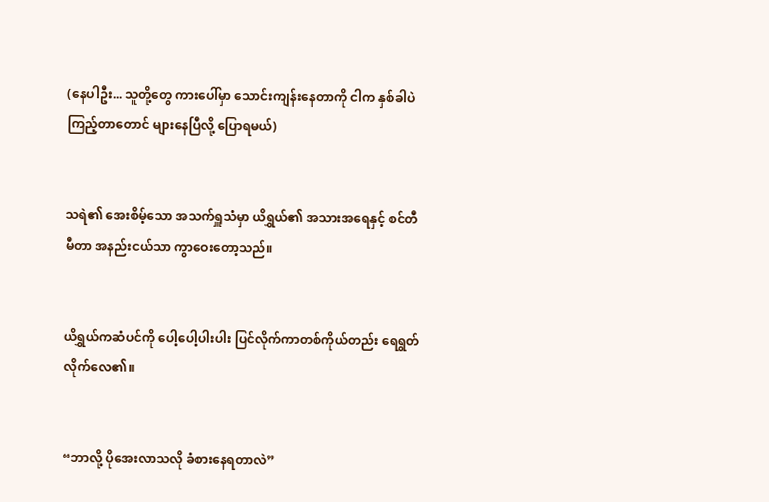(နေပါဦး... သူတို့တွေ ကားပေါ်မှာ သောင်းကျန်းနေတာကို ငါက နှစ်ခါပဲ ကြည့်တာတောင် များနေပြီလို့ ပြောရမယ်)


သရဲ၏ အေးစိမ့်သော အသက်ရှူသံမှာ ယိရွှယ်၏ အသားအရေနှင့် စင်တီမီတာ အနည်းငယ်သာ ကွာဝေးတော့သည်။


ယိရွှယ်ကဆံပင်ကို ပေါ့ပေါ့ပါးပါး ပြင်လိုက်ကာတစ်ကိုယ်တည်း ရေရွတ်လိုက်လေ၏။


“ဘာလို့ ပိုအေးလာသလို ခံစားနေရတာလဲ”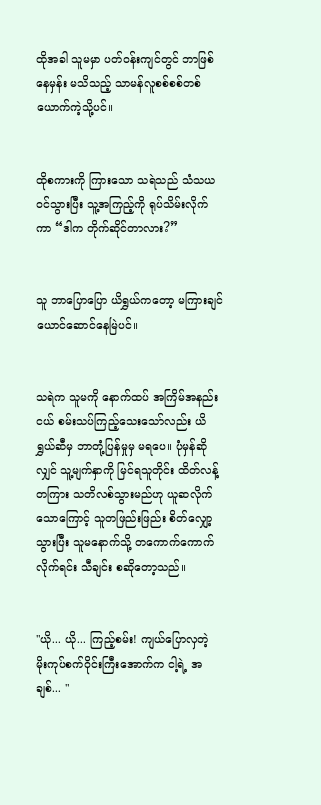ထိုအခါ သူမမှာ ပတ်ဝန်းကျင်တွင် ဘာဖြစ်နေမှန်း မသိသည့် သာမန်လူစစ်စစ်တစ်ယောက်ကဲ့သို့ပင်။


ထိုစကားကို ကြားသော သရဲသည် သံသယဝင်သွားပြီး သူ့အကြည့်ကို ရုပ်သိမ်းလိုက်ကာ “ဒါက တိုက်ဆိုင်တာလား?”


သူ ဘာပြောပြော ယိရွှယ်ကတော့ မကြားချင်ယောင်ဆောင်နေမြဲပင်။


သရဲက သူမကို နောက်ထပ် အကြိမ်အနည်းငယ် စမ်းသပ်ကြည့်သေးသော်လည်း ယိရွှယ်ဆီမှ ဘာတုံ့ပြန်မှုမှ မရပေ။ ပုံမှန်ဆိုလျှင် သူ့မျက်နှာကို မြင်ရသူတိုင်း ထိတ်လန့်တကြား သတိလစ်သွားမည်ဟု ယူဆလိုက်သောကြောင့် သူတဖြည်းဖြည်း စိတ်လျှော့သွားပြီး သူမနောက်သို့ တကောက်ကောက်လိုက်ရင်း သီချင်း စဆိုတော့သည်။


"ယို... ယို... ကြည့်စမ်း! ကျယ်ပြောလှတဲ့ မိုးကုပ်စက်ဝိုင်းကြီးအောက်က ငါ့ရဲ့ အချစ်... "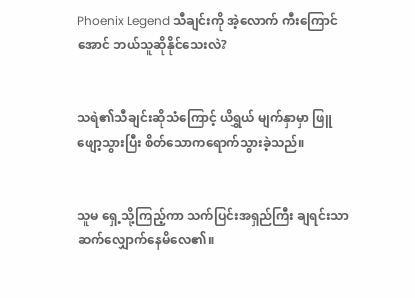Phoenix Legend သီချင်းကို အဲ့လောက် ကီးကြောင်အောင် ဘယ်သူဆိုနိုင်သေးလဲ?


သရဲ၏သီချင်းဆိုသံကြောင့် ယိရွှယ် မျက်နှာမှာ ဖြူဖျော့သွားပြီး စိတ်သောကရောက်သွားခဲ့သည်။


သူမ ရှေ့သို့ကြည့်ကာ သက်ပြင်းအရှည်ကြီး ချရင်းသာ ဆက်လျှောက်နေမိလေ၏။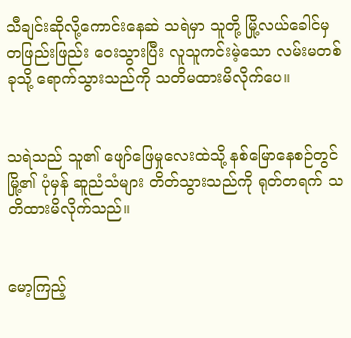သီချင်းဆိုလို့ကောင်းနေဆဲ သရဲမှာ သူတို့ မြို့လယ်ခေါင်မှ တဖြည်းဖြည်း ဝေးသွားပြီး လူသူကင်းမဲ့သော လမ်းမတစ်ခုသို့ ရောက်သွားသည်ကို သတိမထားမိလိုက်ပေ။


သရဲသည် သူ၏ ဖျော်ဖြေမှုလေးထဲသို့ နစ်မြောနေစဉ်တွင် မြို့၏ ပုံမှန် ဆူညံသံများ တိတ်သွားသည်ကို ရုတ်တရက် သတိထားမိလိုက်သည်။


မော့ကြည့်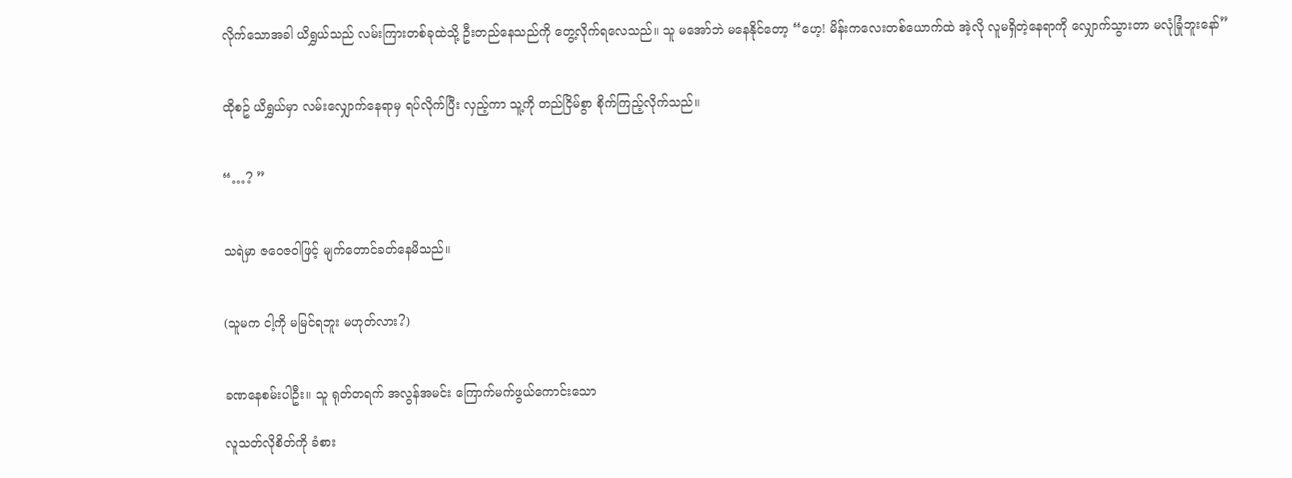လိုက်သောအခါ ယိရွှယ်သည် လမ်းကြားတစ်ခုထဲသို့ ဦးတည်နေသည်ကို တွေ့လိုက်ရလေသည်။ သူ မအော်ဘဲ မနေနိုင်တော့ “ဟေ့! မိန်းကလေးတစ်ယောက်ထဲ အဲ့လို လူမရှိတဲ့နေရာကို လျှောက်သွားတာ မလုံခြုံဘူးနော်”


ထိုစဥ် ယိရွှယ်မှာ လမ်းလျှောက်နေရာမှ ရပ်လိုက်ပြီး လှည့်ကာ သူ့ကို တည်ငြိမ်စွာ စိုက်ကြည့်လိုက်သည်။


“…? ”


သရဲမှာ ဇဝေဇဝါဖြင့် မျက်တောင်ခတ်နေမိသည်။


(သူမက ငါ့ကို မမြင်ရဘူး မဟုတ်လား?)


ခဏနေစမ်းပါဦး။ သူ ရုတ်တရက် အလွန်အမင်း ကြောက်မက်ဖွယ်ကောင်းသော

လူသတ်လိုစိတ်ကို ခံစား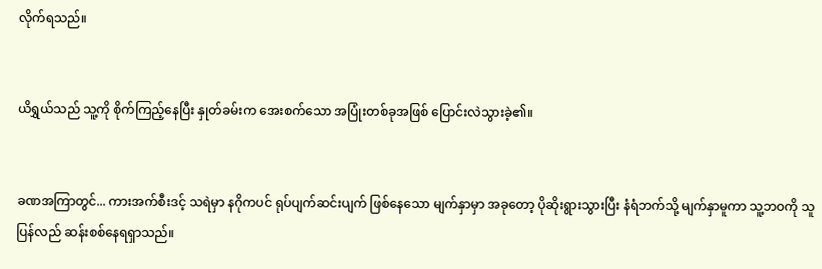လိုက်ရသည်။


ယိရွှယ်သည် သူ့ကို စိုက်ကြည့်နေပြီး နှုတ်ခမ်းက အေးစက်သော အပြုံးတစ်ခုအဖြစ် ပြောင်းလဲသွားခဲ့၏။


ခဏအကြာတွင်... ကားအက်စီးဒင့် သရဲမှာ နဂိုကပင် ရုပ်ပျက်ဆင်းပျက် ဖြစ်နေသော မျက်နှာမှာ အခုတော့ ပိုဆိုးရွားသွားပြီး နံရံဘက်သို့ မျက်နှာမူကာ သူ့ဘဝကို သူ ပြန်လည် ဆန်းစစ်နေရရှာသည်။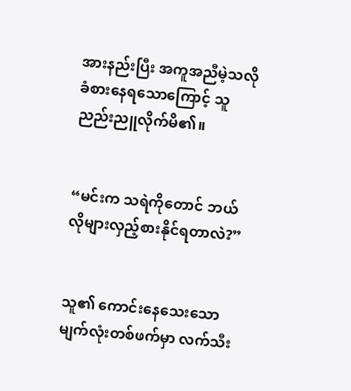အားနည်းပြီး အကူအညီမဲ့သလို ခံစားနေရသောကြောင့် သူ ညည်းညူလိုက်မိ၏။


“မင်းက သရဲကိုတောင် ဘယ်လိုများလှည့်စားနိုင်ရတာလဲ?”


သူ၏ ကောင်းနေသေးသော မျက်လုံးတစ်ဖက်မှာ လက်သီး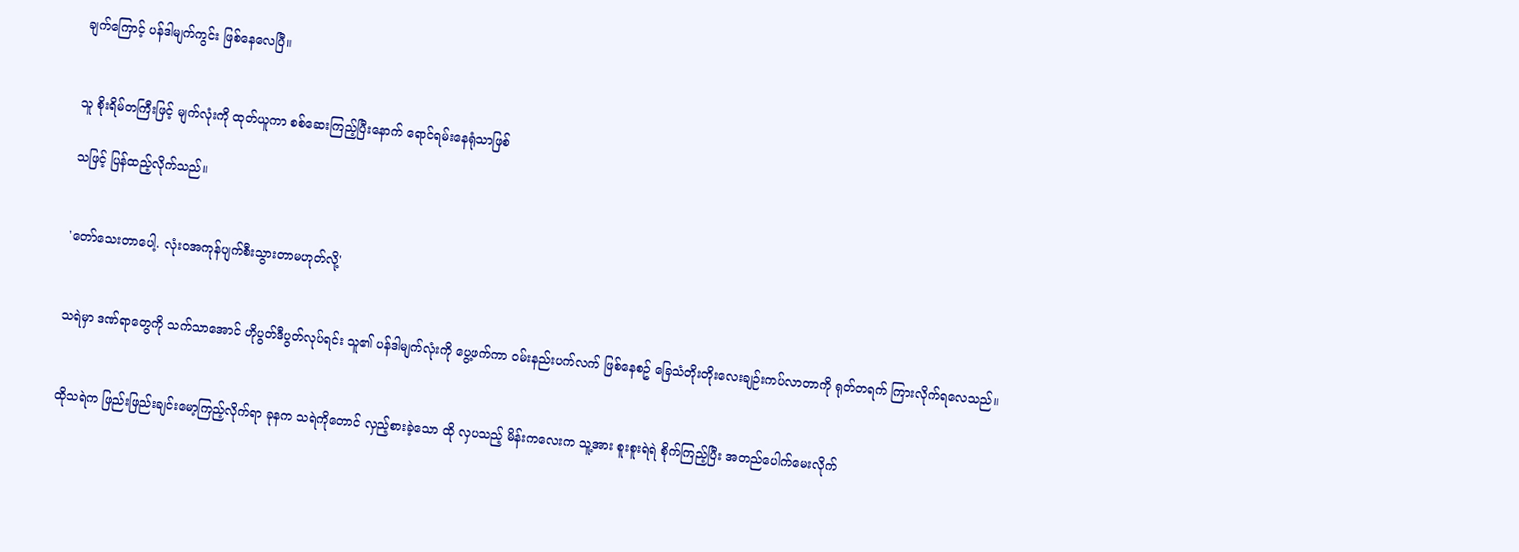ချက်ကြောင့် ပန်ဒါမျက်ကွင်း ဖြစ်နေလေပြီ။


သူ စိုးရိမ်တကြီးဖြင့် မျက်လုံးကို ထုတ်ယူကာ စစ်ဆေးကြည့်ပြီးနောက် ရောင်ရမ်းနေရုံသာဖြစ်

သဖြင့် ပြန်ထည့်လိုက်သည်။


'တော်သေးတာပေါ့. လုံးဝအကုန်ပျက်စီးသွားတာမဟုတ်လို့'


သရဲမှာ ဒဏ်ရာတွေကို သက်သာအောင် ဟိုပွတ်ဒီပွတ်လုပ်ရင်း သူ၏ ပန်ဒါမျက်လုံးကို ပွေ့ဖက်ကာ ဝမ်းနည်းပက်လက် ဖြစ်နေစဥ် ခြေသံတိုးတိုးလေးချဉ်းကပ်လာတာကို ရုတ်တရက် ကြားလိုက်ရလေသည်။


ထိုသရဲက ဖြည်းဖြည်းချင်းမော့ကြည့်လိုက်ရာ ခုနက သရဲကိုတောင် လှည့်စားခဲ့သော ထို လှပသည့် မိန်းကလေးက သူ့အား စူးစူးရဲရဲ စိုက်ကြည့်ပြီး အတည်ပေါက်မေးလိုက်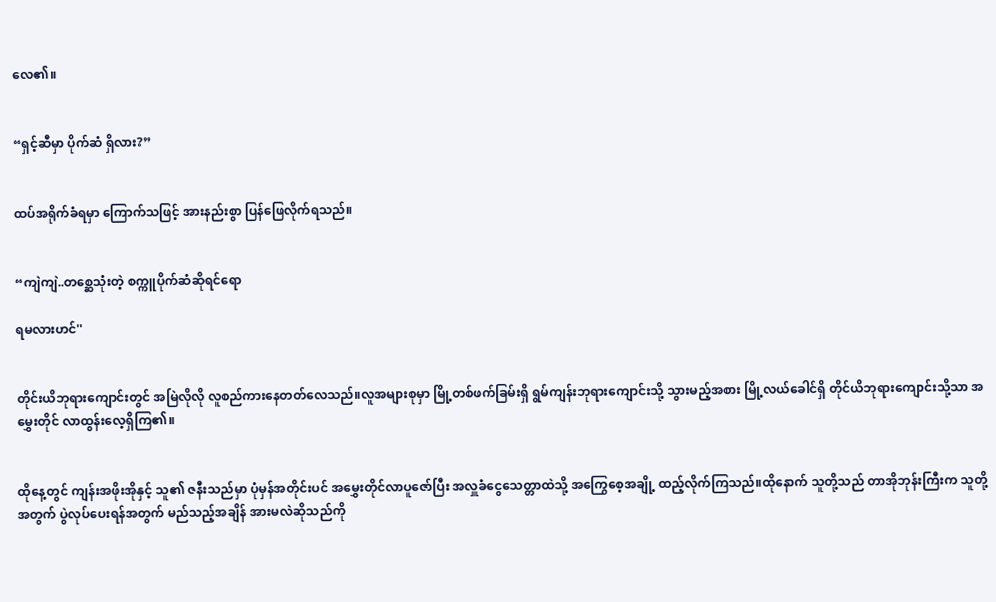လေ၏။


“ရှင့်ဆီမှာ ပိုက်ဆံ ရှိလား?”


ထပ်အရိုက်ခံရမှာ ကြောက်သဖြင့် အားနည်းစွာ ပြန်ဖြေလိုက်ရသည်။


“ကျဲကျဲ..တစ္ဆေသုံးတဲ့ စက္ကူပိုက်ဆံဆိုရင်ရော

ရမလားဟင်''


တိုင်းယိဘုရားကျောင်းတွင် အမြဲလိုလို လူစည်ကားနေတတ်လေသည်။လူအများစုမှာ မြို့တစ်ဖက်ခြမ်းရှိ ရွမ်ကျန်းဘုရားကျောင်းသို့ သွားမည့်အစား မြို့လယ်ခေါင်ရှိ တိုင်ယိဘုရားကျောင်းသို့သာ အမွှေးတိုင် လာထွန်းလေ့ရှိကြ၏။


ထိုနေ့တွင် ကျန်းအဖိုးအိုနှင့် သူ၏ ဇနီးသည်မှာ ပုံမှန်အတိုင်းပင် အမွှေးတိုင်လာပူဇော်ပြီး အလှူခံငွေသေတ္တာထဲသို့ အကြွေစေ့အချို့ ထည့်လိုက်ကြသည်။ထိုနောက် သူတို့သည် တာအိုဘုန်းကြီးက သူတို့အတွက် ပွဲလုပ်ပေးရန်အတွက် မည်သည့်အချိန် အားမလဲဆိုသည်ကို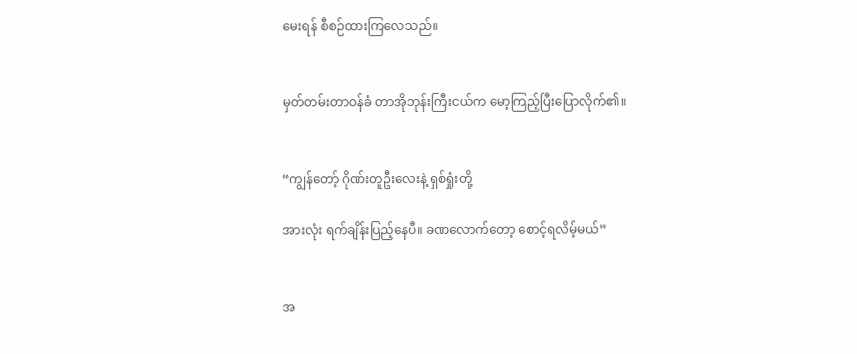မေးရန် စီစဉ်ထားကြလေသည်။


မှတ်တမ်းတာဝန်ခံ တာအိုဘုန်းကြီးငယ်က မော့ကြည့်ပြီးပြောလိုက်၏။


“ကျွန်တော့် ဂိုဏ်းတူဦးလေးနဲ့ ရှစ်ရှုံးတို့

အားလုံး ရက်ချိန်းပြည့်နေပီ။ ခဏလောက်တော့ စောင့်ရလိမ့်မယ်”


အ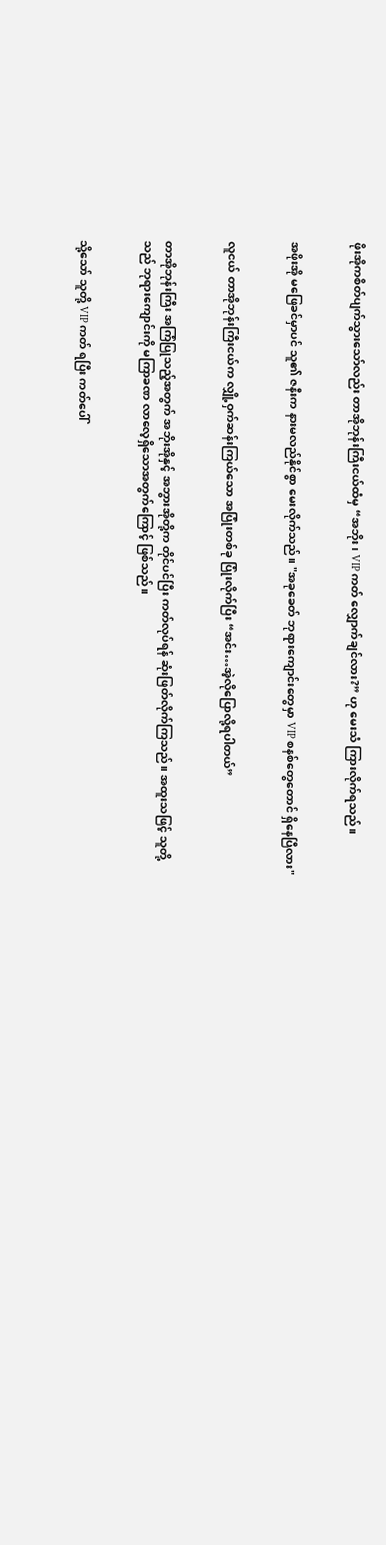ဖိုးအိုကစိတ်ပျက်သွားသော်လည်း တာအိုဘုန်းကြီးငယ်ထံမှ “အဘိုး၊ VIP ကတ် လျှောက်ချင်လား?” ဟု မေးသံ ကြားလိုက်ရသည်။


အဖိုးအို မဖြေခင်မှာပင် သူ၏ ဇနီးက နားမလည်နိုင်စွာ မေးလိုက်သည်။ "အခုခေတ် ဘုရားကျောင်းတွေမှာ VIP စနစ်တွေတောင် ရှိနေပြီလား"


လူငယ် တာအိုဘုန်းကြီးငယ်က လျှို့ဝှက်ဆန်းကြယ်သော အပြုံးတစ်ခု ပြုံးလိုက်ပြီး “အင်း…အဲ့လိုပြောလို့ရပါတယ်”


တာအိုဘုန်းကြီး အကြံပြုသည့်အတွက် အဘိုးအိုနှင့် အဘွားအိုတို့က တိုင်ပင်ပြီး ကတ်လုပ်ရန် ဆုံးဖြတ်လိုက်ကြသည်။ အထူးသဖြင့် သူတို့သည် ဘုရားကျောင်းကို မကြာခဏ လာလေ့ရှိသောအတွက်ကြောင့် ဖြစ်သည်။


သို့သော် သူတို့ VIP ကတ် ရပြီး ကတ်ပေါ်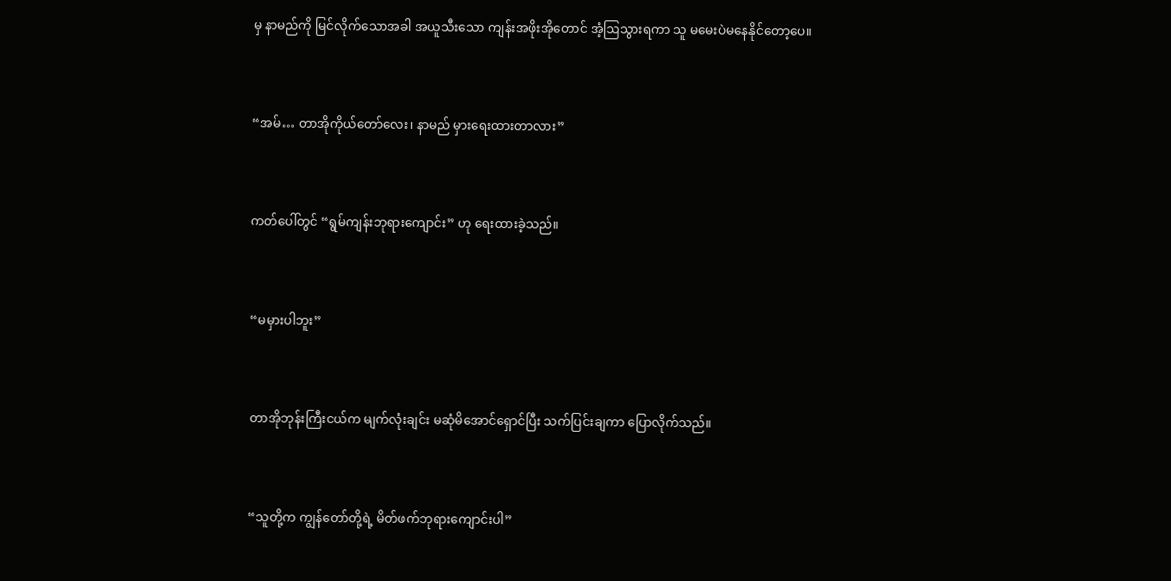မှ နာမည်ကို မြင်လိုက်သောအခါ အယူသီးသော ကျန်းအဖိုးအိုတောင် အံ့ဩသွားရကာ သူ မမေးပဲမနေနိုင်တော့ပေ။


“အမ်… တာအိုကိုယ်တော်လေး၊ နာမည် မှားရေးထားတာလား”


ကတ်ပေါ်တွင် “ရွမ်ကျန်းဘုရားကျောင်း” ဟု ရေးထားခဲ့သည်။


“မမှားပါဘူး”


တာအိုဘုန်းကြီးငယ်က မျက်လုံးချင်း မဆုံမိအောင်ရှောင်ပြီး သက်ပြင်းချကာ ပြောလိုက်သည်။


“သူတို့က ကျွန်တော်တို့ရဲ့ မိတ်ဖက်ဘုရားကျောင်းပါ”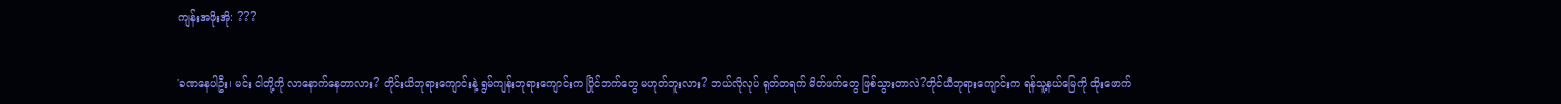ကျန်းအဖိုးအို: ???


'ခဏနေပါဦး၊ မင်း ငါတို့ကို လာနောက်နေတာလား? တိုင်းယိဘုရားကျောင်းနဲ့ ရွမ်ကျန်းဘုရားကျောင်းက ပြိုင်ဘက်တွေ မဟုတ်ဘူးလား? ဘယ်လိုလုပ် ရုတ်တရက် မိတ်ဖက်တွေ ဖြစ်သွားတာလဲ?တိုင်ယီဘုရားကျောင်းက ရန်သူ့နယ်မြေကို ထိုးဖောက်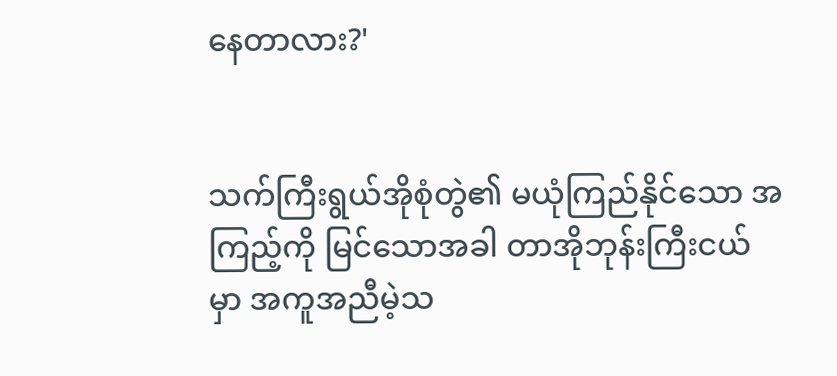နေတာလား?'


သက်ကြီးရွယ်အိုစုံတွဲ၏ မယုံကြည်နိုင်သော အကြည့်ကို မြင်သောအခါ တာအိုဘုန်းကြီးငယ်မှာ အကူအညီမဲ့သ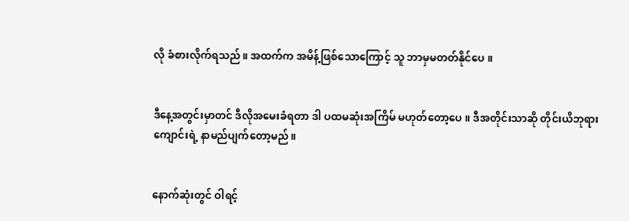လို ခံစားလိုက်ရသည်။ အထက်က အမိန့်ဖြစ်သောကြောင့် သူ ဘာမှမတတ်နိုင်ပေ။


ဒီနေ့အတွင်းမှာတင် ဒီလိုအမေးခံရတာ ဒါ ပထမဆုံးအကြိမ် မဟုတ်တော့ပေ။ ဒီအတိုင်းသာဆို တိုင်းယိဘုရားကျောင်းရဲ့ နာမည်ပျက်တော့မည်။


နောက်ဆုံးတွင် ဝါရင့်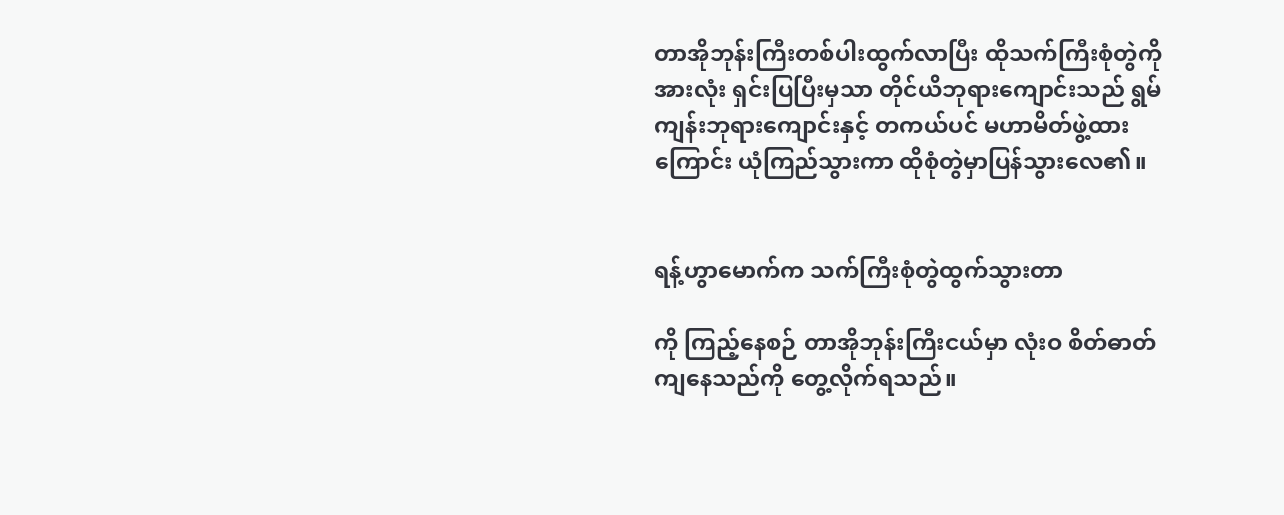တာအိုဘုန်းကြီးတစ်ပါးထွက်လာပြီး ထိုသက်ကြီးစုံတွဲကို အားလုံး ရှင်းပြပြီးမှသာ တိုင်ယိဘုရားကျောင်းသည် ရွမ်ကျန်းဘုရားကျောင်းနှင့် တကယ်ပင် မဟာမိတ်ဖွဲ့ထားကြောင်း ယုံကြည်သွားကာ ထိုစုံတွဲမှာပြန်သွားလေ၏။


ရန့်ဟွာမောက်က သက်ကြီးစုံတွဲထွက်သွားတာ

ကို ကြည့်နေစဉ် တာအိုဘုန်းကြီးငယ်မှာ လုံးဝ စိတ်ဓာတ်ကျနေသည်ကို တွေ့လိုက်ရသည်။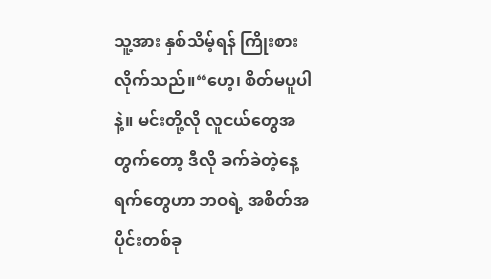သူ့အား နှစ်သိမ့်ရန် ကြိုးစားလိုက်သည်။“ဟေ့၊ စိတ်မပူပါနဲ့။ မင်းတို့လို လူငယ်တွေအတွက်တော့ ဒီလို ခက်ခဲတဲ့နေ့ရက်တွေဟာ ဘဝရဲ့ အစိတ်အပိုင်းတစ်ခု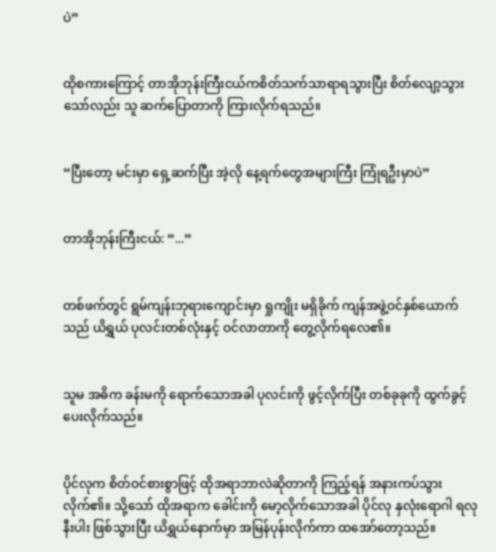ပဲ”


ထိုစကားကြောင့် တာအိုဘုန်းကြီးငယ်ကစိတ်သက်သာရာရသွားပြီး စိတ်လျော့သွားသော်လည်း သူ ဆက်ပြောတာကို ကြားလိုက်ရသည်။


“ပြီးတော့ မင်းမှာ ရှေ့ဆက်ပြီး အဲ့လို နေ့ရက်တွေအများကြီး ကြုံရဦးမှာပဲ”


တာအိုဘုန်းကြီးငယ်: “...”


တစ်ဖက်တွင် ရွမ်ကျန်းဘုရားကျောင်းမှာ ရှုကျိုး မရှိခိုက် ကျန်အဖွဲ့ဝင်နှစ်ယောက်သည် ယိရွှယ် ပုလင်းတစ်လုံးနှင့် ဝင်လာတာကို တွေ့လိုက်ရလေ၏။


သူမ အဓိက ခန်းမကို ရောက်သောအခါ ပုလင်းကို ဖွင့်လိုက်ပြီး တစ်ခုခုကို ထွက်ခွင့် ပေးလိုက်သည်။


ပိုင်လုက စိတ်ဝင်စားစွာဖြင့် ထိုအရာဘာလဲဆိုတာကို ကြည့်ရန် အနားကပ်သွားလိုက်၏။ သို့သော် ထိုအရာက ခေါင်းကို မော့လိုက်သောအခါ ပိုင်လု နှလုံးရောဂါ ရလုနီးပါး ဖြစ်သွားပြီး ယိရွှယ်နောက်မှာ အမြန်ပုန်းလိုက်ကာ ထအော်တော့သည်။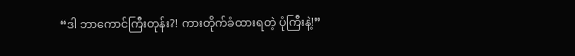“ဒါ ဘာကောင်ကြီးတုန်း?! ကားတိုက်ခံထားရတဲ့ ပုံကြီးနဲ့!”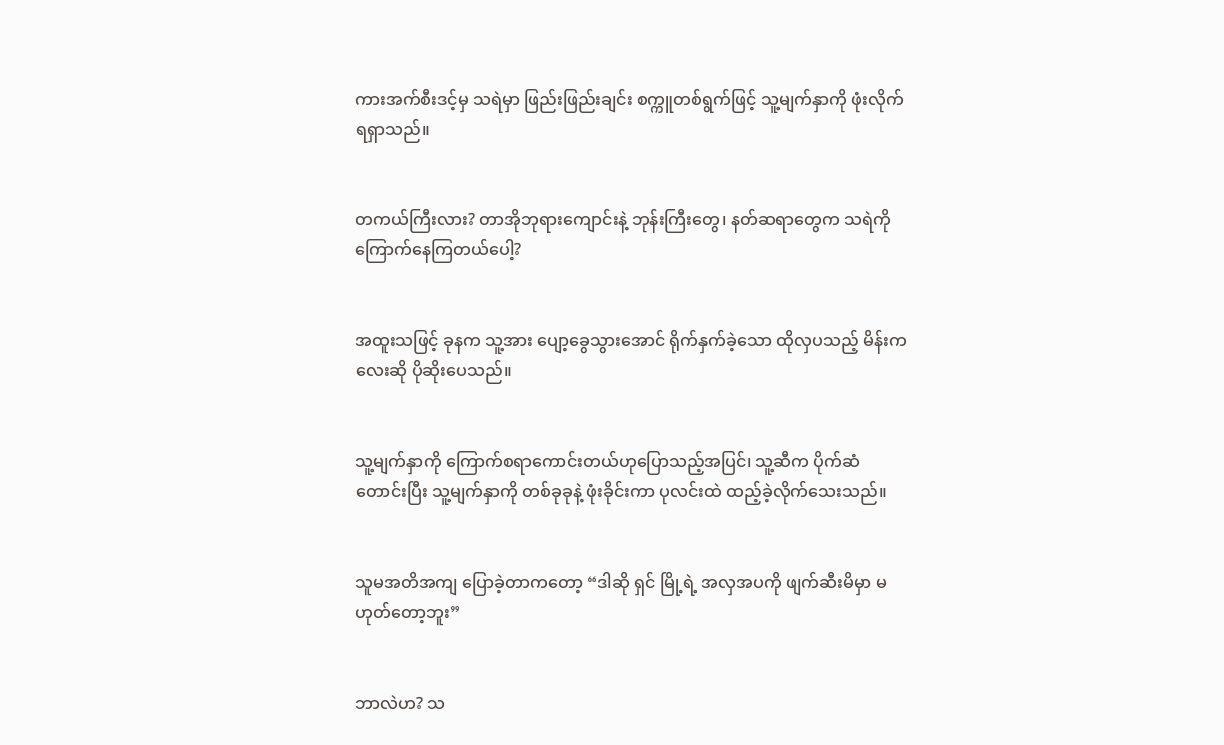ကားအက်စီးဒင့်မှ သရဲမှာ ဖြည်းဖြည်းချင်း စက္ကူတစ်ရွက်ဖြင့် သူ့မျက်နှာကို ဖုံးလိုက်ရရှာသည်။


တကယ်ကြီးလား? တာအိုဘုရားကျောင်းနဲ့ ဘုန်းကြီးတွေ၊ နတ်ဆရာတွေက သရဲကို ကြောက်နေကြတယ်ပေါ့?


အထူးသဖြင့် ခုနက သူ့အား ပျော့ခွေသွားအောင် ရိုက်နှက်ခဲ့သော ထိုလှပသည့် မိန်းကလေးဆို ပိုဆိုးပေသည်။


သူ့မျက်နှာကို ကြောက်စရာကောင်းတယ်ဟုပြောသည့်အပြင်၊ သူ့ဆီက ပိုက်ဆံတောင်းပြီး သူ့မျက်နှာကို တစ်ခုခုနဲ့ ဖုံးခိုင်းကာ ပုလင်းထဲ ထည့်ခဲ့လိုက်သေးသည်။


သူမအတိအကျ ပြောခဲ့တာကတော့ “ဒါဆို ရှင် မြို့ရဲ့ အလှအပကို ဖျက်ဆီးမိမှာ မဟုတ်တော့ဘူး”


ဘာလဲဟ? သ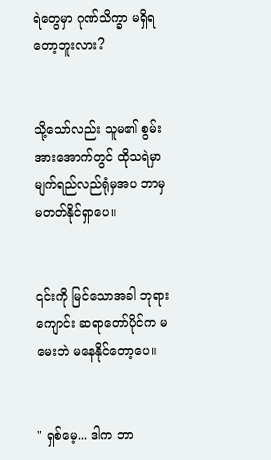ရဲတွေမှာ ဂုဏ်သိက္ခာ မရှိရတော့ဘူးလား?


သို့သော်လည်း သူမ၏ စွမ်းအားအောက်တွင် ထိုသရဲမှာ မျက်ရည်လည်ရုံမှအပ ဘာမှမတတ်နိုင်ရှာပေ။


၎င်းကို မြင်သောအခါ ဘုရားကျောင်း ဆရာတော်ပိုင်က မမေးဘဲ မနေနိုင်တော့ပေ။


" ရှစ်မေ့... ဒါက ဘာ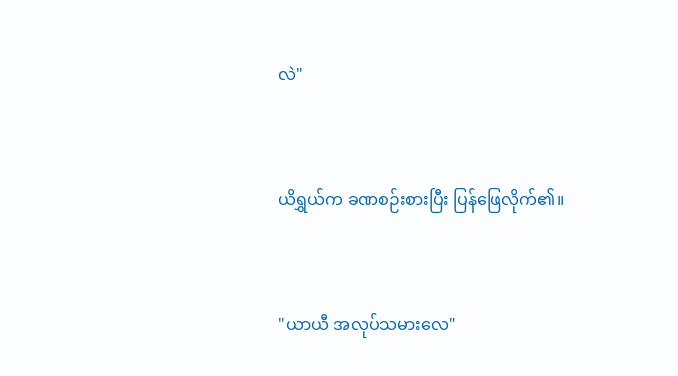လဲ"


ယိရွှယ်က ခဏစဉ်းစားပြီး ပြန်ဖြေလိုက်၏။


"ယာယီ အလုပ်သမားလေ"